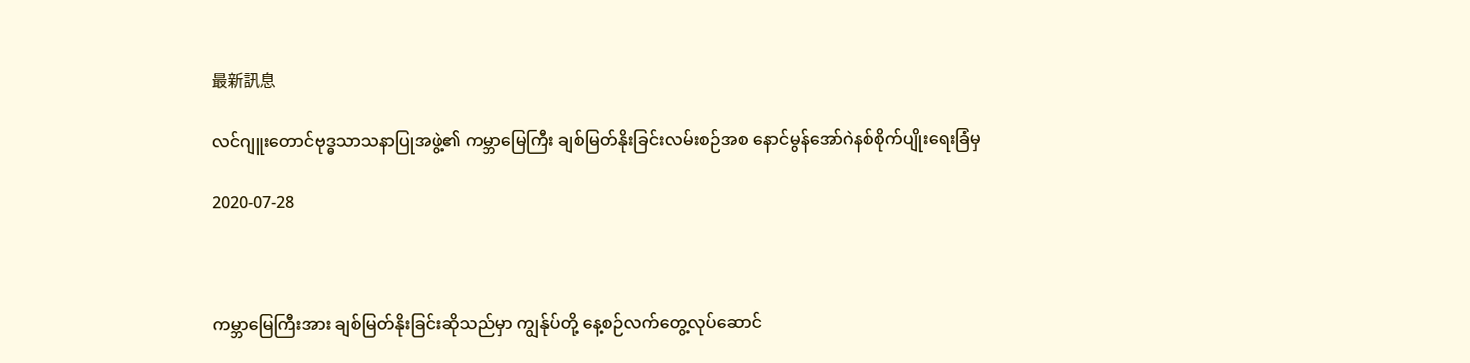最新訊息

လင်ဂျူးတောင်ဗုဒ္ဓသာသနာပြုအဖွဲ့၏ ကမ္ဘာမြေကြီး ချစ်မြတ်နိုးခြင်းလမ်းစဉ်အစ နောင်မွန်အော်ဂဲနစ်စိုက်ပျိုးရေးခြံမှ

2020-07-28



ကမ္ဘာမြေကြီးအား ချစ်မြတ်နိုးခြင်းဆိုသည်မှာ ကျွန်ုပ်တို့ နေ့စဉ်လက်တွေ့လုပ်ဆောင်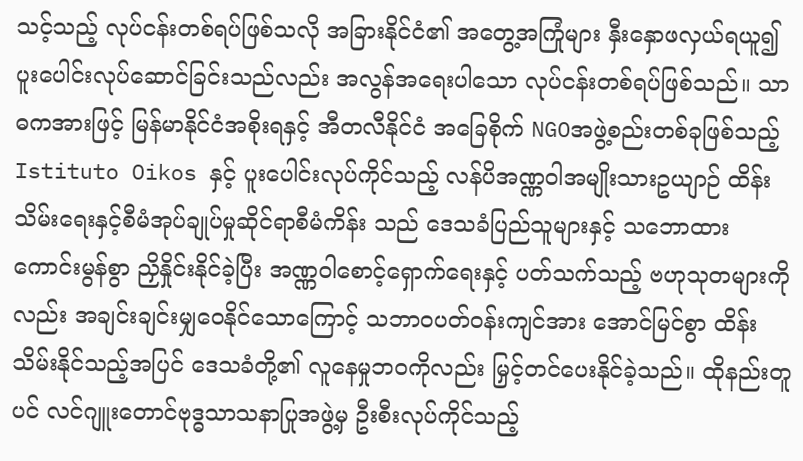သင့်သည့် လုပ်ငန်းတစ်ရပ်ဖြစ်သလို အခြားနိုင်ငံ၏ အတွေ့အကြုံများ နှီးနှောဖလှယ်ရယူ၍ ပူးပေါင်းလုပ်ဆောင်ခြင်းသည်လည်း အလွန်အရေးပါသော လုပ်ငန်းတစ်ရပ်ဖြစ်သည်။ သာဓကအားဖြင့် မြန်မာနိုင်ငံအစိုးရနှင့် အီတလီနိုင်ငံ အခြေစိုက် NGOအဖွဲ့စည်းတစ်ခုဖြစ်သည့် Istituto Oikos နှင့် ပူးပေါင်းလုပ်ကိုင်သည့် လန်ပိအဏ္ဏဝါအမျိုးသားဥယျာဉ် ထိန်းသိမ်းရေးနှင့်စီမံအုပ်ချုပ်မှုဆိုင်ရာစီမံကိန်း သည် ဒေသခံပြည်သူများနှင့် သဘောထား ကောင်းမွန်စွာ ညှိနှိုင်းနိုင်ခဲ့ပြီး အဏ္ဏဝါစောင့်ရှောက်ရေးနှင့် ပတ်သက်သည့် ဗဟုသုတများကိုလည်း အချင်းချင်းမျှဝေနိုင်သောကြောင့် သဘာဝပတ်ဝန်းကျင်အား အောင်မြင်စွာ ထိန်းသိမ်းနိုင်သည့်အပြင် ဒေသခံတို့၏ လူနေမှုဘဝကိုလည်း မြှင့်တင်ပေးနိုင်ခဲ့သည်။ ထိုနည်းတူပင် လင်ဂျူးတောင်ဗုဒ္ဓသာသနာပြုအဖွဲ့မှ ဦးစီးလုပ်ကိုင်သည့်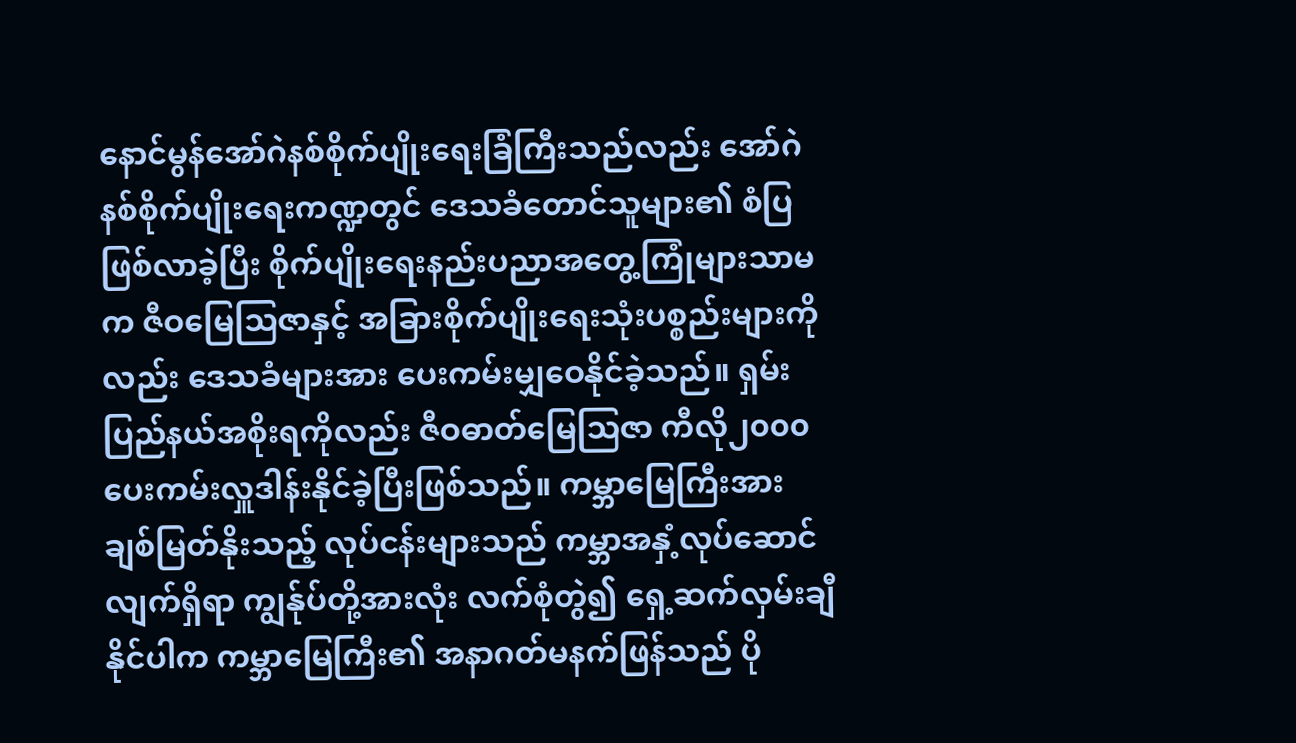နောင်မွန်အော်ဂဲနစ်စိုက်ပျိုးရေးခြံကြီးသည်လည်း အော်ဂဲနစ်စိုက်ပျိုးရေးကဏ္ဍတွင် ဒေသခံတောင်သူများ၏ စံပြဖြစ်လာခဲ့ပြီး စိုက်ပျိုးရေးနည်းပညာအတွေ့ကြုံများသာမက ဇီဝမြေသြဇာနှင့် အခြားစိုက်ပျိုးရေးသုံးပစ္စည်းများကိုလည်း ဒေသခံများအား ပေးကမ်းမျှဝေနိုင်ခဲ့သည်။ ရှမ်းပြည်နယ်အစိုးရကိုလည်း ဇီဝဓာတ်မြေသြဇာ ကီလို၂၀၀၀ ပေးကမ်းလှူဒါန်းနိုင်ခဲ့ပြီးဖြစ်သည်။ ကမ္ဘာမြေကြီးအား ချစ်မြတ်နိုးသည့် လုပ်ငန်းများသည် ကမ္ဘာအနှံ့လုပ်ဆောင်လျက်ရှိရာ ကျွန်ုပ်တို့အားလုံး လက်စုံတွဲ၍ ရှေ့ဆက်လှမ်းချီနိုင်ပါက ကမ္ဘာမြေကြီး၏ အနာဂတ်မနက်ဖြန်သည် ပို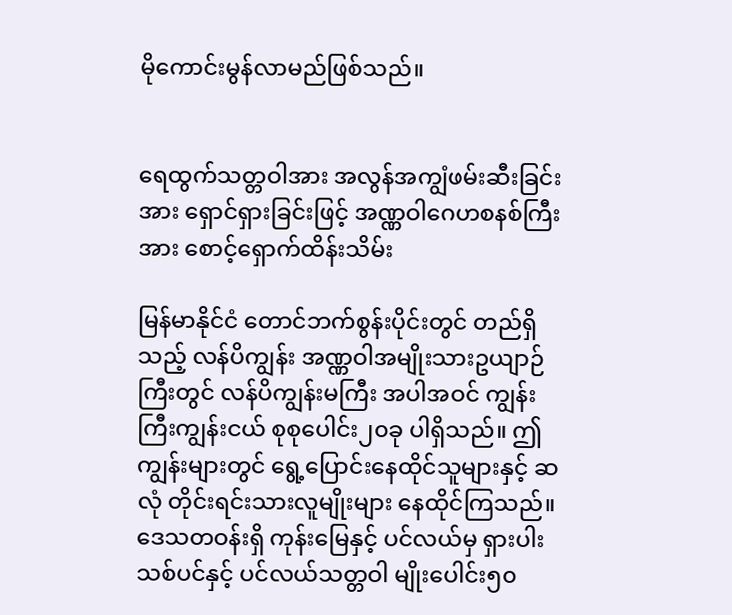မိုကောင်းမွန်လာမည်ဖြစ်သည်။


ရေထွက်သတ္တဝါအား အလွန်အကျွံဖမ်းဆီးခြင်းအား ရှောင်ရှားခြင်းဖြင့် အဏ္ဏဝါဂေဟစနစ်ကြီးအား စောင့်ရှောက်ထိန်းသိမ်း

မြန်မာနိုင်ငံ တောင်ဘက်စွန်းပိုင်းတွင် တည်ရှိသည့် လန်ပိကျွန်း အဏ္ဏဝါအမျိုးသားဥယျာဉ်ကြီးတွင် လန်ပိကျွန်းမကြီး အပါအဝင် ကျွန်းကြီးကျွန်းငယ် စုစုပေါင်း၂၀ခု ပါရှိသည်။ ဤကျွန်းများတွင် ရွေ့ပြောင်းနေထိုင်သူများနှင့် ဆလုံ တိုင်းရင်းသားလူမျိုးများ နေထိုင်ကြသည်။ ဒေသတဝန်းရှိ ကုန်းမြေနှင့် ပင်လယ်မှ ရှားပါးသစ်ပင်နှင့် ပင်လယ်သတ္တဝါ မျိုးပေါင်း၅၀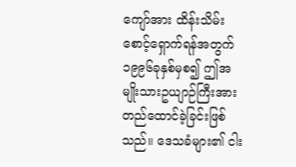ကျော်အား ထိန်းသိမ်းစောင့်ရှောက်ရန်အတွက် ၁၉၉၆ခုနှစ်မှစ၍ ဤအမျိုးသားဥယျာဉ်ကြီးအား တည်ထောင်ခဲ့ခြင်းဖြစ်သည်။ ဒေသခံများ၏ ငါး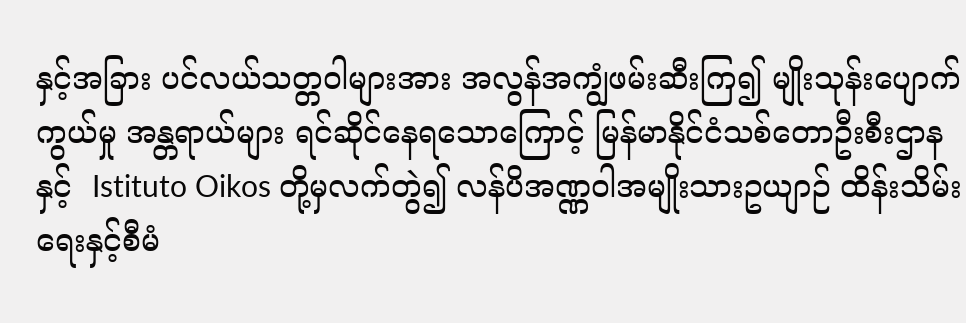နှင့်အခြား ပင်လယ်သတ္တဝါများအား အလွန်အကျွံဖမ်းဆီးကြ၍ မျိုးသုန်းပျောက်ကွယ်မှု အန္တရာယ်များ ရင်ဆိုင်နေရသောကြောင့် မြန်မာနိုင်ငံသစ်တောဦးစီးဌာနနှင့်  Istituto Oikos တို့မှလက်တွဲ၍ လန်ပိအဏ္ဏဝါအမျိုးသားဥယျာဉ် ထိန်းသိမ်းရေးနှင့်စီမံ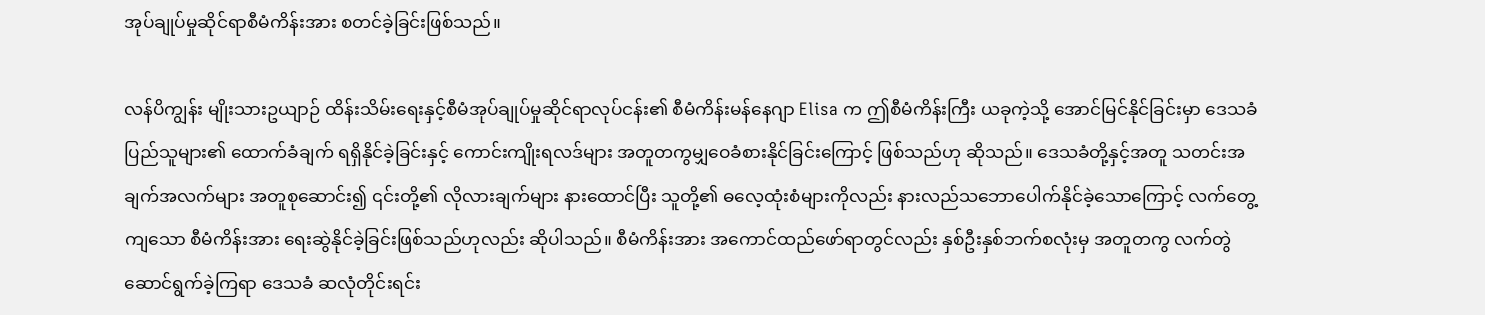အုပ်ချုပ်မှုဆိုင်ရာစီမံကိန်းအား စတင်ခဲ့ခြင်းဖြစ်သည်။

လန်ပိကျွန်း မျိုးသားဥယျာဉ် ထိန်းသိမ်းရေးနှင့်စီမံအုပ်ချုပ်မှုဆိုင်ရာလုပ်ငန်း၏ စီမံကိန်းမန်နေဂျာ Elisa က ဤစီမံကိန်းကြီး ယခုကဲ့သို့ အောင်မြင်နိုင်ခြင်းမှာ ဒေသခံပြည်သူများ၏ ထောက်ခံချက် ရရှိနိုင်ခဲ့ခြင်းနှင့် ကောင်းကျိုးရလဒ်များ အတူတကွမျှဝေခံစားနိုင်ခြင်းကြောင့် ဖြစ်သည်ဟု ဆိုသည်။ ဒေသခံတို့နှင့်အတူ သတင်းအချက်အလက်များ အတူစုဆောင်း၍ ၎င်းတို့၏ လိုလားချက်များ နားထောင်ပြီး သူတို့၏ ဓလေ့ထုံးစံများကိုလည်း နားလည်သဘောပေါက်နိုင်ခဲ့သောကြောင့် လက်တွေ့ကျသော စီမံကိန်းအား ရေးဆွဲနိုင်ခဲ့ခြင်းဖြစ်သည်ဟုလည်း ဆိုပါသည်။ စီမံကိန်းအား အကောင်ထည်ဖော်ရာတွင်လည်း နှစ်ဦးနှစ်ဘက်စလုံးမှ အတူတကွ လက်တွဲဆောင်ရွက်ခဲ့ကြရာ ဒေသခံ ဆလုံတိုင်းရင်း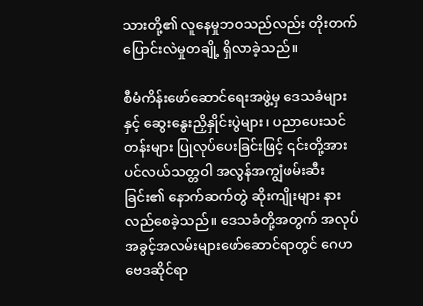သားတို့၏ လူနေမှုဘဝသည်လည်း တိုးတက်ပြောင်းလဲမှုတချို့ ရှိလာခဲ့သည်။

စီမံကိန်းဖော်ဆောင်ရေးအဖွဲ့မှ ဒေသခံများနှင့် ဆွေးနွေးညှိနှိုင်းပွဲများ၊ ပညာပေးသင်တန်းများ ပြုလုပ်ပေးခြင်းဖြင့် ၎င်းတို့အား ပင်လယ်သတ္တဝါ အလွန်အကျွံဖမ်းဆီးခြင်း၏ နောက်ဆက်တွဲ ဆိုးကျိုးများ နားလည်စေခဲ့သည်။ ဒေသခံတို့အတွက် အလုပ်အခွင့်အလမ်းများဖော်ဆောင်ရာတွင် ဂေဟဗေဒဆိုင်ရာ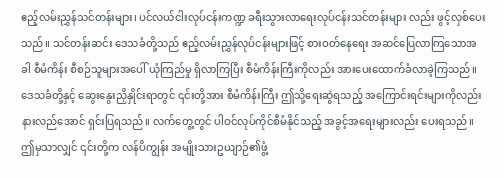ဧည့်လမ်းညွှန်သင်တန်းများ၊ ပင်လယ်ငါးလုပ်ငန်းကဏ္ဍ ခရီးသွားလာရေးလုပ်ငန်းသင်တန်းများ လည်း ဖွင့်လှစ်ပေးသည်။ သင်တန်းဆင်း ဒေသခံတို့သည် ဧည့်လမ်းညွှန်လုပ်ငန်းများဖြင့် စားဝတ်နေရေး အဆင်ပြေလာကြသောအခါ စီမံကိန်း စီစဉ်သူများအပေါ် ယုံကြည်မှု ရှိလာကြပြီး စီမံကိန်းကြီးကိုလည်း အားပေးထောက်ခံလာခဲ့ကြသည်။ ဒေသခံတို့နှင့် ဆွေးနွေးညှိနှိုင်းရာတွင် ၎င်းတို့အား စီမံကိန်းကြီး ဤသို့ရေးဆွဲရသည့် အကြောင်းရင်းများကိုလည်း နားလည်အောင် ရှင်းပြရသည်။ လက်တွေ့တွင် ပါဝင်လုပ်ကိုင်စီမံနိုင်သည့် အခွင့်အရေးများလည်း ပေးရသည်။ ဤမှသာလျှင် ၎င်းတို့က လန်ပိကျွန်း အမျိုးသားဥယျာဉ်၏ဖွံ့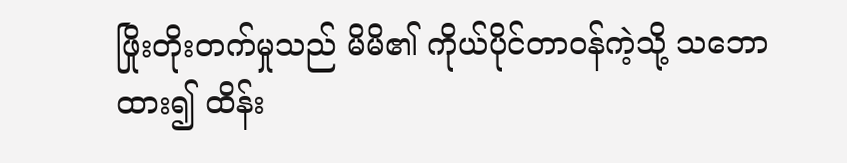ဖြိုးတိုးတက်မှုသည် မိမိ၏ ကိုယ်ပိုင်တာဝန်ကဲ့သို့ သဘောထား၍ ထိန်း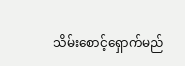သိမ်းစောင့်ရှောက်မည်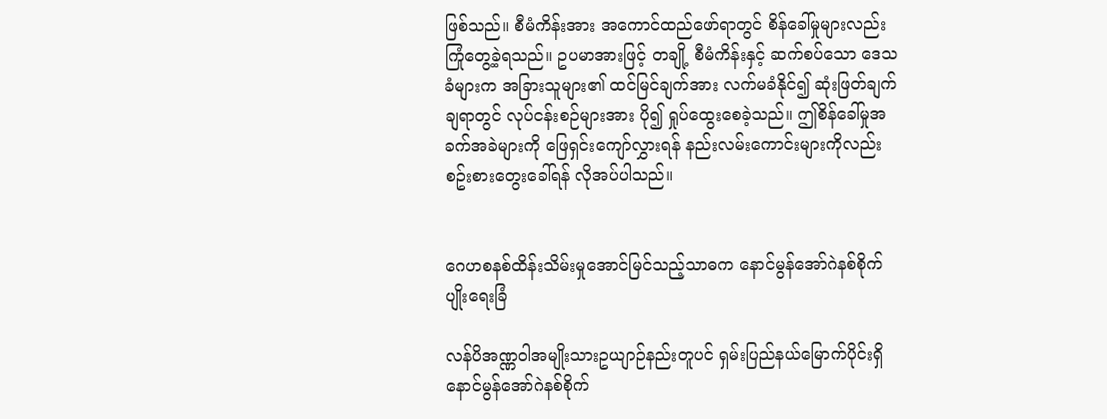ဖြစ်သည်။ စီမံကိန်းအား အကောင်ထည်ဖော်ရာတွင် စိန်ခေါ်မှုများလည်း ကြုံတွေ့ခဲ့ရသည်။ ဥပမာအားဖြင့် တချို့ စီမံကိန်းနှင့် ဆက်စပ်သော ဒေသခံများက အခြားသူများ၏ ထင်မြင်ချက်အား လက်မခံနိုင်၍ ဆုံးဖြတ်ချက်ချရာတွင် လုပ်ငန်းစဉ်များအား ပို၍ ရှုပ်ထွေးစေခဲ့သည်။ ဤစိန်ခေါ်မှုအခက်အခဲများကို ဖြေရှင်းကျော်လွှားရန် နည်းလမ်းကောင်းများကိုလည်း စဥ်းစားတွေးခေါ်ရန် လိုအပ်ပါသည်။


ဂေဟစနစ်ထိန်းသိမ်းမှုအောင်မြင်သည့်သာဓက နောင်မွန်အော်ဂဲနစ်စိုက်ပျိုးရေးခြံ

လန်ပိအဏ္ဏဝါအမျိုးသားဥယျာဉ်နည်းတူပင် ရှမ်းပြည်နယ်မြောက်ပိုင်းရှိ နောင်မွန်အော်ဂဲနစ်စိုက်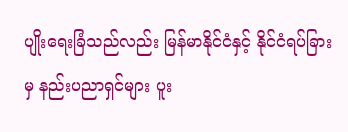ပျိုးရေးခြံသည်လည်း မြန်မာနိုင်ငံနှင့် နိုင်ငံရပ်ခြားမှ နည်းပညာရှင်များ ပူး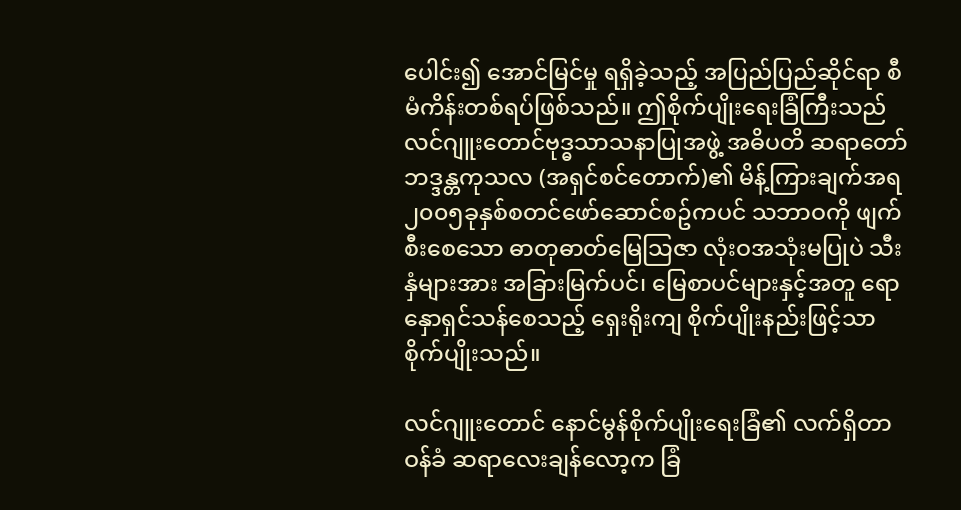ပေါင်း၍ အောင်မြင်မှု ရရှိခဲ့သည့် အပြည်ပြည်ဆိုင်ရာ စီမံကိန်းတစ်ရပ်ဖြစ်သည်။ ဤစိုက်ပျိုးရေးခြံကြီးသည် လင်ဂျူးတောင်ဗုဒ္ဓသာသနာပြုအဖွဲ့ အဓိပတိ ဆရာတော် ဘဒ္ဒန္တကုသလ (အရှင်စင်တောက်)၏ မိန့်ကြားချက်အရ  ၂၀၀၅ခုနှစ်စတင်ဖော်ဆောင်စဥ်ကပင် သဘာဝကို ဖျက်စီးစေသော ဓာတုဓာတ်မြေသြဇာ လုံးဝအသုံးမပြုပဲ သီးနှံများအား အခြားမြက်ပင်၊ မြေစာပင်များနှင့်အတူ ရောနှောရှင်သန်စေသည့် ရှေးရိုးကျ စိုက်ပျိုးနည်းဖြင့်သာ စိုက်ပျိုးသည်။

လင်ဂျူးတောင် နောင်မွန်စိုက်ပျိုးရေးခြံ၏ လက်ရှိတာဝန်ခံ ဆရာလေးချန်လော့က ခြံ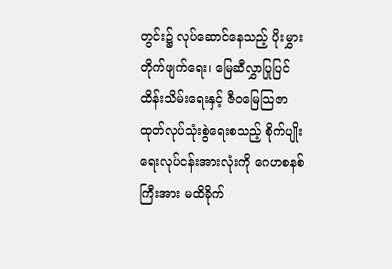တွင်း၌ လုပ်ဆောင်နေသည့် ပိုးမွှားတိုက်ဖျက်ရေး၊ မြေဆီလွှာပြုပြင်ထိန်းသိမ်းရေးနှင့် ဇီဝမြေသြဇာထုတ်လုပ်သုံးစွဲရေးစသည့် စိုက်ပျိုးရေးလုပ်ငန်းအားလုံးကို ဂေဟစနစ်ကြီးအား မထိခိုက်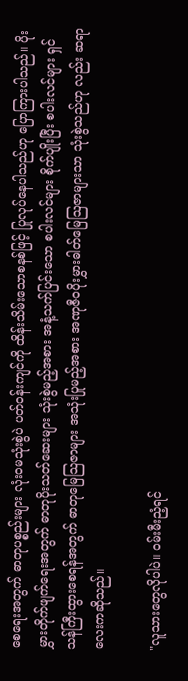စေရေးအတွက် ဓာတုပစ္စည်းများ လုံးဝမသုံးစွဲပဲ ပတ်ဝန်းကျင်ကို ထိန်းသိမ်းသောစနစ်ဖြင့် ပြုလုပ်နေပါသည်ဟု ပြောကြားပါသည်။ ပိုးမွှားတိုက်ဖျက်ရေးအတွက် ဓာတုပိုးသတ်ဆေးများ သုံးစွဲမည့်အစား အနံ့သက်ပြင်းသော စပါးလင်များ စိုက်ပျိုးပြီး စပါးလင်များ ရှင်သန်ကြီးထွားစေရန်အတွက် ဓာတုမြေသြဇာများ အသုံးပြုမည့်အစား အဏုဇီဝပိုးမွှားဓါတ်မြေဩဇာများသာ သုံးစွဲသည်ဟု လည်း ဆရာလေးကဆိုသည်။

"လူသားတွေလိုပါပဲ။ ဝမ်းမီးညံ့ရင်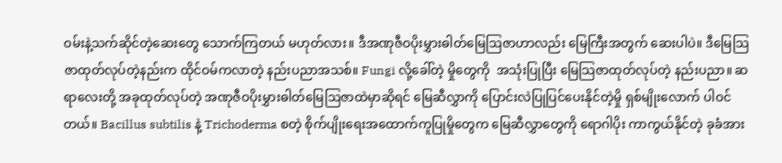ဝမ်းနဲ့သက်ဆိုင်တဲ့ဆေးတွေ သောက်ကြတယ် မဟုတ်လား။ ဒီအဏုဇီဝပိုးမွှားဓါတ်မြေဩဇာဟာလည်း မြေကြီးအတွက် ဆေးပါပဲ။ ဒီမြေသြဇာထုတ်လုပ်တဲ့နည်းက ထိုင်ဝမ်ကလာတဲ့ နည်းပညာအသစ်။ Fungi လို့ခေါ်တဲ့ မှိုတွေကို  အသုံးပြုပြီး မြေသြဇာထုတ်လုပ်တဲ့ နည်းပညာ။ ဆရာလေးတို့ အခုထုတ်လုပ်တဲ့ အဏုဇီဝပိုးမွှားဓါတ်မြေဩဇာထဲမှာဆိုရင် မြေဆီလွှာကို ပြောင်းလဲပြုပြင်ပေးနိုင်တဲ့မှို ရှစ်မျိုးလောက် ပါဝင်တယ်။ Bacillus subtilis နဲ့ Trichoderma စတဲ့ စိုက်ပျိုးရေးအထောက်ကူပြုမှိုတွေက မြေဆီလွှာတွေကို ရောဂါပိုး ကာကွယ်နိုင်တဲ့ ခုခံအား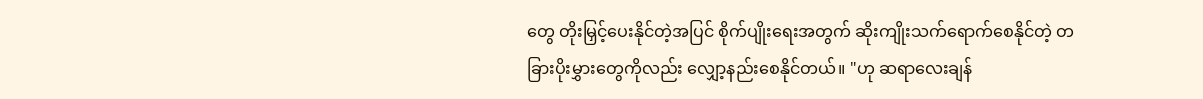တွေ တိုးမြှင့်ပေးနိုင်တဲ့အပြင် စိုက်ပျိုးရေးအတွက် ဆိုးကျိုးသက်ရောက်စေနိုင်တဲ့ တခြားပိုးမွှားတွေကိုလည်း လျှော့နည်းစေနိုင်တယ်။ "ဟု ဆရာလေးချန်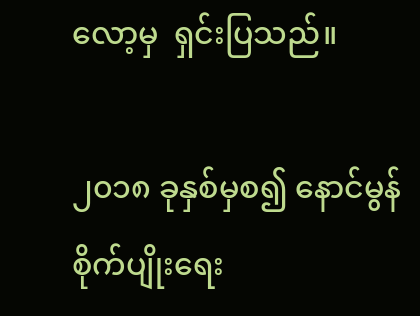လော့မှ  ရှင်းပြသည်။

၂၀၁၈ ခုနှစ်မှစ၍ နောင်မွန်စိုက်ပျိုးရေး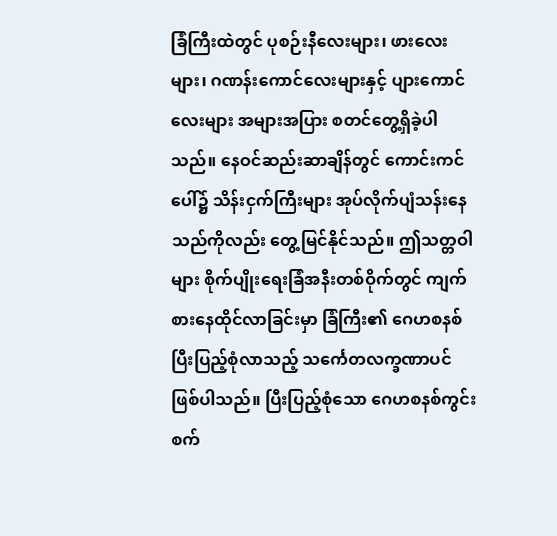ခြံကြီးထဲတွင် ပုစဉ်းနီလေးများ၊ ဖားလေးများ၊ ဂဏန်းကောင်လေးများနှင့် ပျားကောင်လေးများ အများအပြား စတင်တွေ့ရှိခဲ့ပါသည်။ နေဝင်ဆည်းဆာချိန်တွင် ကောင်းကင်ပေါ်၌ သိန်းငှက်ကြီးများ အုပ်လိုက်ပျံသန်းနေသည်ကိုလည်း တွေ့မြင်နိုင်သည်။ ဤသတ္တဝါများ စိုက်ပျိုးရေးခြံအနီးတစ်ဝိုက်တွင် ကျက်စားနေထိုင်လာခြင်းမှာ ခြံကြီး၏ ဂေဟစနစ် ပြီးပြည့်စုံလာသည့် သင်္ကေတလက္ခဏာပင် ဖြစ်ပါသည်။ ပြီးပြည့်စုံသော ဂေဟစနစ်ကွင်းစက်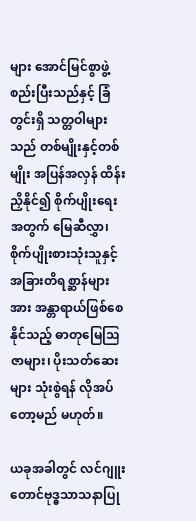များ အောင်မြင်စွာဖွဲ့စည်းပြီးသည်နှင့် ခြံတွင်းရှိ သတ္တဝါများသည် တစ်မျိုးနှင့်တစ်မျိုး အပြန်အလှန် ထိန်းညှိနိုင်၍ စိုက်ပျိုးရေးအတွက် မြေဆီလွှာ၊စိုက်ပျိုးစားသုံးသူနှင့် အခြားတိရစ္ဆာန်များအား အန္တာရာယ်ဖြစ်စေနိုင်သည့် ဓာတုမြေသြဇာများ၊ ပိုးသတ်ဆေးများ သုံးစွဲရန် လိုအပ်တော့မည် မဟုတ်။

ယခုအခါတွင် လင်ဂျူးတောင်ဗုဒ္ဓသာသနာပြု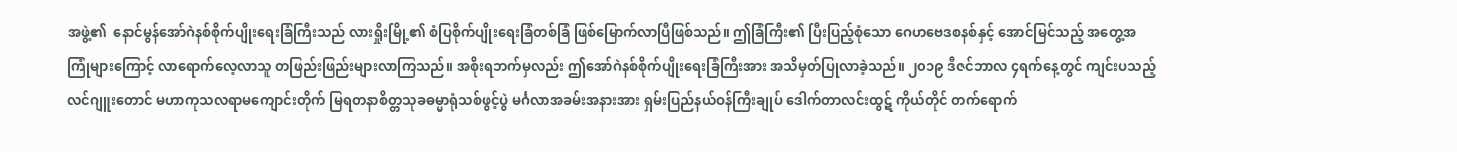အဖွဲ့၏  နောင်မွန်အော်ဂဲနစ်စိုက်ပျိုးရေးခြံကြီးသည် လားရှိုးမြို့၏ စံပြစိုက်ပျိုးရေးခြံတစ်ခြံ ဖြစ်မြောက်လာပြီဖြစ်သည်။ ဤခြံကြီး၏ ပြီးပြည့်စုံသော ဂေဟဗေဒစနစ်နှင့် အောင်မြင်သည့် အတွေ့အကြုံများကြောင့် လာရောက်လေ့လာသူ တဖြည်းဖြည်းများလာကြသည်။ အစိုးရဘက်မှလည်း ဤအော်ဂဲနစ်စိုက်ပျိုးရေးခြံကြီးအား အသိမှတ်ပြုလာခဲ့သည်။ ၂၀၁၉ ဒီဇင်ဘာလ ၄ရက်နေ့တွင် ကျင်းပသည့် လင်ဂျူးတောင် မဟာကုသလရာမကျောင်းတိုက် မြရတနာစိတ္တသုခဓမ္မာရုံသစ်ဖွင့်ပွဲ မင်္ဂလာအခမ်းအနားအား ရှမ်းပြည်နယ်ဝန်ကြီးချုပ် ဒေါက်တာလင်းထွဋ် ကိုယ်တိုင် တက်ရောက်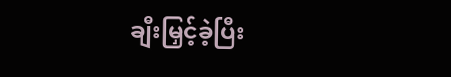ချီးမြှင့်ခဲ့ပြီး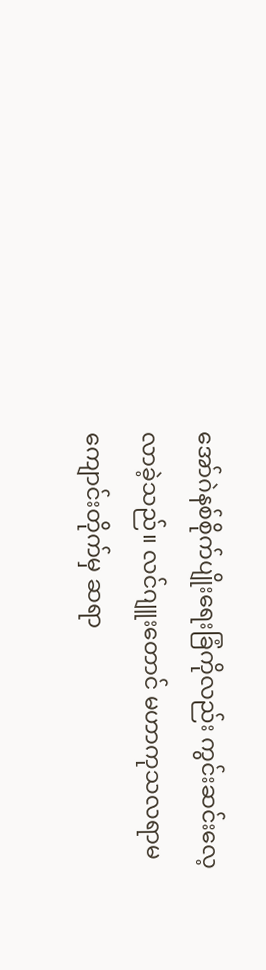အော်ဂဲနစ်စိုက်ပျိုးရေးခြံကိုလည်း ကွင်းဆင်းလေ့လာခဲ့သည်။ လင်ဂျူးတောင် မဟာကုသလရာမကျောင်းတိုက်မှ ဆရာ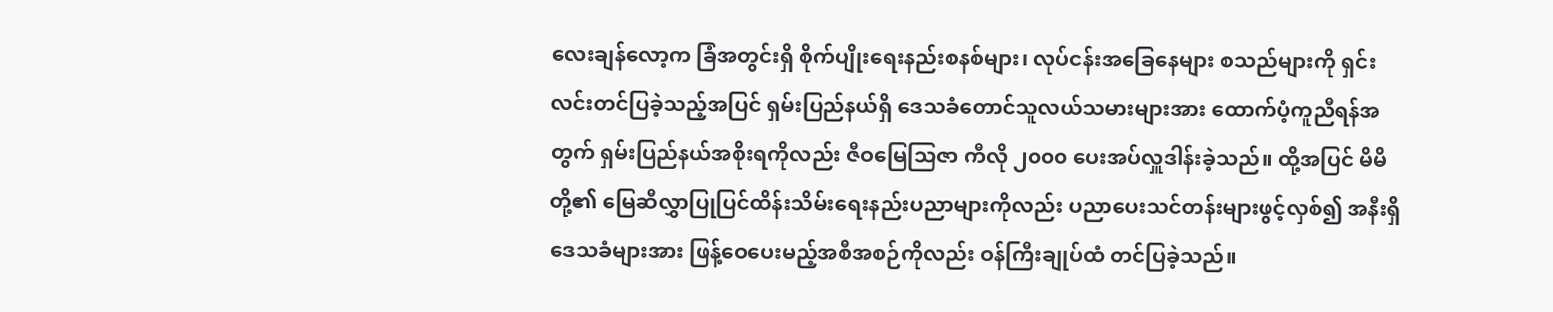လေးချန်လော့က ခြံအတွင်းရှိ စိုက်ပျိုးရေးနည်းစနစ်များ၊ လုပ်ငန်းအခြေနေများ စသည်များကို ရှင်းလင်းတင်ပြခဲ့သည့်အပြင် ရှမ်းပြည်နယ်ရှိ ဒေသခံတောင်သူလယ်သမားများအား ထောက်ပံ့ကူညီရန်အတွက် ရှမ်းပြည်နယ်အစိုးရကိုလည်း ဇီဝမြေသြဇာ ကီလို ၂၀၀၀ ပေးအပ်လှူဒါန်းခဲ့သည်။ ထို့အပြင် မိမိတို့၏ မြေဆီလွှာပြုပြင်ထိန်းသိမ်းရေးနည်းပညာများကိုလည်း ပညာပေးသင်တန်းများဖွင့်လှစ်၍ အနီးရှိ ဒေသခံများအား ဖြန့်ဝေပေးမည့်အစီအစဉ်ကိုလည်း ဝန်ကြီးချုပ်ထံ တင်ပြခဲ့သည်။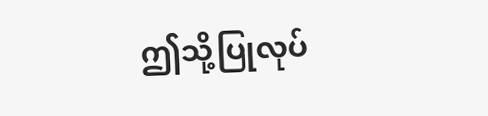ဤသို့ပြုလုပ်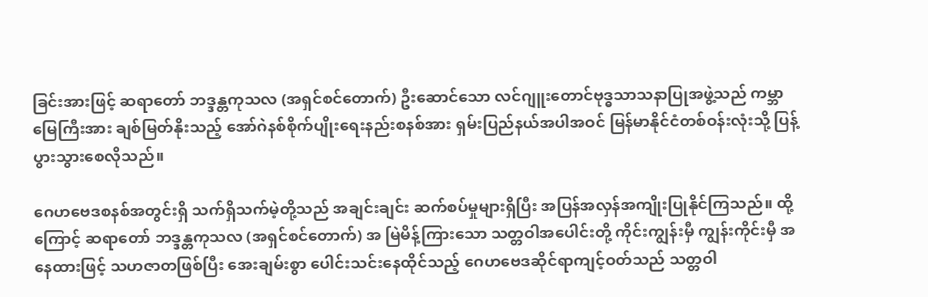ခြင်းအားဖြင့် ဆရာတော် ဘဒ္ဒန္တကုသလ (အရှင်စင်တောက်) ဦးဆောင်သော လင်ဂျူးတောင်ဗုဒ္ဓသာသနာပြုအဖွဲ့သည် ကမ္ဘာမြေကြီးအား ချစ်မြတ်နိုးသည့် အော်ဂဲနစ်စိုက်ပျိုးရေးနည်းစနစ်အား ရှမ်းပြည်နယ်အပါအဝင် မြန်မာနိုင်ငံတစ်ဝန်းလုံးသို့ ပြန့်ပွားသွားစေလိုသည်။

ဂေဟဗေဒစနစ်အတွင်းရှိ သက်ရှိသက်မဲ့တို့သည် အချင်းချင်း ဆက်စပ်မှုများရှိပြီး အပြန်အလှန်အကျိုးပြုနိုင်ကြသည်။ ထို့ကြောင့် ဆရာတော် ဘဒ္ဒန္တကုသလ (အရှင်စင်တောက်) အ မြဲမိန့်ကြားသော သတ္တဝါအပေါင်းတို့ ကိုင်းကျွန်းမှီ ကျွန်းကိုင်းမှီ အနေထားဖြင့် သဟဇာတဖြစ်ပြီး အေးချမ်းစွာ ပေါင်းသင်းနေထိုင်သည့် ဂေဟဗေဒဆိုင်ရာကျင့်ဝတ်သည် သတ္တဝါ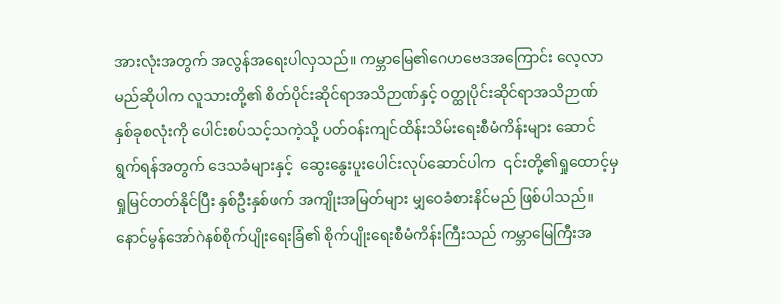အားလုံးအတွက် အလွန်အရေးပါလှသည်။ ကမ္ဘာမြေ၏ဂေဟဗေဒအကြောင်း လေ့လာမည်ဆိုပါက လူသားတို့၏ စိတ်ပိုင်းဆိုင်ရာအသိဉာဏ်နှင့် ဝတ္ထုပိုင်းဆိုင်ရာအသိဉာဏ် နှစ်ခုစလုံးကို ပေါင်းစပ်သင့်သကဲ့သို့ ပတ်ဝန်းကျင်ထိန်းသိမ်းရေးစီမံကိန်းများ ဆောင်ရွက်ရန်အတွက် ဒေသခံများနှင့်  ဆွေးနွေးပူးပေါင်းလုပ်ဆောင်ပါက  ၎င်းတို့၏ရှုထောင့်မှ ရှုမြင်တတ်နိုင်ပြီး နှစ်ဦးနှစ်ဖက် အကျိုးအမြတ်များ မျှဝေခံစားနိင်မည် ဖြစ်ပါသည်။ နောင်မွန်အော်ဂဲနစ်စိုက်ပျိုးရေးခြံ၏ စိုက်ပျိုးရေးစီမံကိန်းကြီးသည် ကမ္ဘာမြေကြီးအ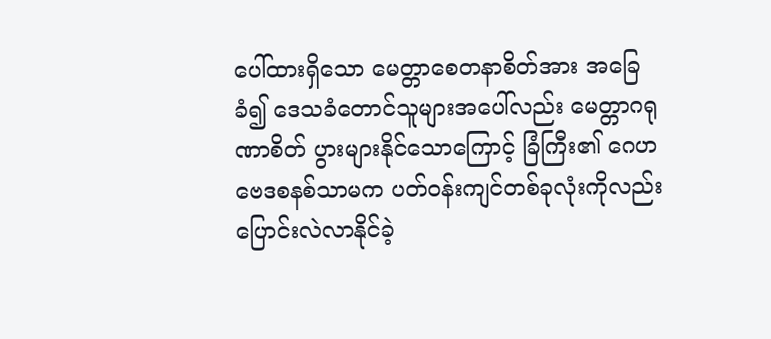ပေါ်ထားရှိသော မေတ္တာစေတနာစိတ်အား အခြေခံ၍ ဒေသခံတောင်သူများအပေါ်လည်း မေတ္တာဂရုဏာစိတ် ပွားများနိုင်သောကြောင့် ခြံကြီး၏ ဂေဟဗေဒစနစ်သာမက ပတ်ဝန်းကျင်တစ်ခုလုံးကိုလည်း ပြောင်းလဲလာနိုင်ခဲ့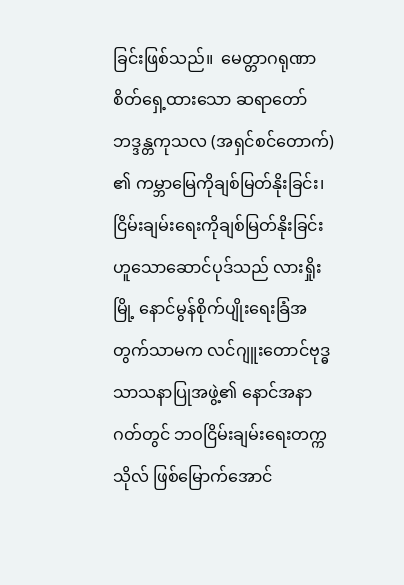ခြင်းဖြစ်သည်။  မေတ္တာဂရုဏာစိတ်ရှေ့ထားသော ဆရာတော် ဘဒ္ဒန္တကုသလ (အရှင်စင်တောက်) ၏ ကမ္ဘာမြေကိုချစ်မြတ်နိုးခြင်း၊ ငြိမ်းချမ်းရေးကိုချစ်မြတ်နိုးခြင်းဟူသောဆောင်ပုဒ်သည် လားရှိုးမြို့ နောင်မွန်စိုက်ပျိုးရေးခြံအတွက်သာမက လင်ဂျူးတောင်ဗုဒ္ဓသာသနာပြုအဖွဲ့၏ နောင်အနာဂတ်တွင် ဘဝငြိမ်းချမ်းရေးတက္ကသိုလ် ဖြစ်မြောက်အောင်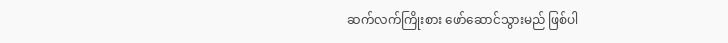ဆက်လက်ကြိုးစား ဖော်ဆောင်သွားမည် ဖြစ်ပါ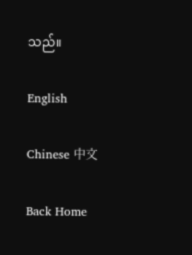သည်။

English

Chinese 中文

Back Home